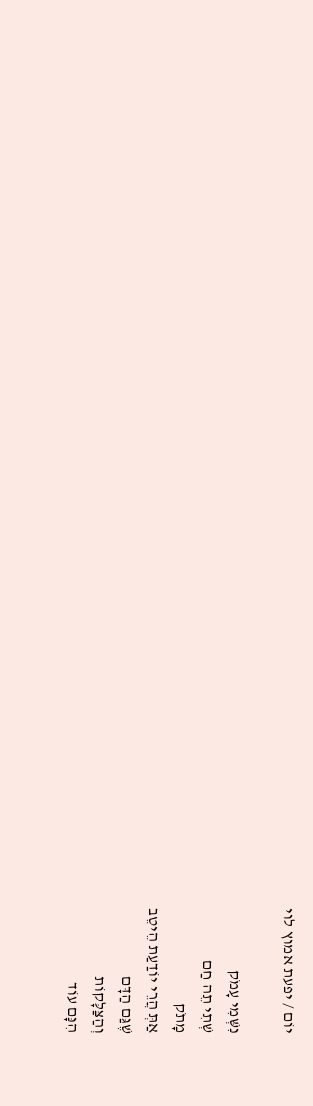יוֹם / יפעת אמוץ לוי

נִשְּׁמִי עָמֹק
שְׁתִי תֵה חַם
מָתֹק
אַתְּ הֲרֵי יוֹדַעַת הֵיטֵב
שֶׁגַּם הַדָּם
וְהַצַּלָּקוֹת
הִנָּם עוֹד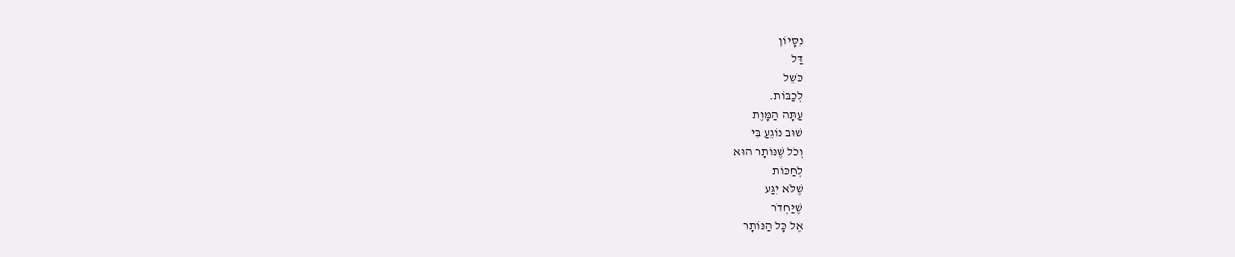נִסָּיוֹן
דַּל
כֹּשֵל
לְכַבּוֹת.
עַתָּה הַמָּוֶת
שׁוּב נוֹגֵעַ בִּי
וְכֹל שֶׁנּוֹתָר הוּא
לְחַכּוֹת
שֶׁלֹּא יִגַּע
שֶׁיַּחְדֹר
אֶל כָּל הַנּוֹתָר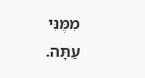מִמֶּנִּי
עַתָּה.